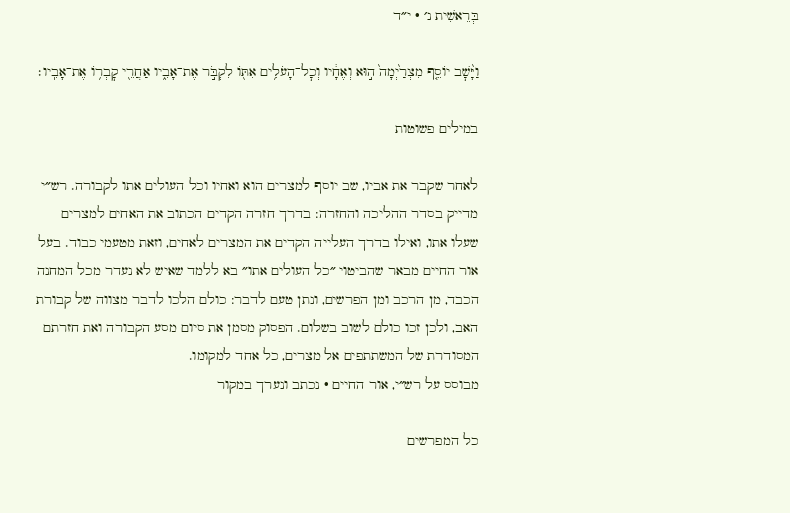בְּרֵאשִׁית נ׳ · י״ד

וַיָּ֨שׇׁב יוֹסֵ֤ף מִצְרַ֙יְמָה֙ ה֣וּא וְאֶחָ֔יו וְכׇל־הָעֹלִ֥ים אִתּ֖וֹ לִקְבֹּ֣ר אֶת־אָבִ֑יו אַחֲרֵ֖י קׇבְר֥וֹ אֶת־אָבִֽיו׃

במילים פשוטות

לאחר שקבר את אביו, שב יוסף למצרים הוא ואחיו וכל העולים אתו לקבורה. רש״י מדייק בסדר ההליכה והחזרה: בדרך חזרה הקדים הכתוב את האחים למצרים שעלו אתו, ואילו בדרך העלייה הקדים את המצרים לאחים, וזאת מטעמי כבוד. בעל אור החיים מבאר שהביטוי ״כל העולים אתו״ בא ללמד שאיש לא נעדר מכל המחנה הכבד, מן הרכב ומן הפרשים, ונתן טעם לדבר: כולם הלכו לדבר מצווה של קבורת האב, ולכן זכו כולם לשוב בשלום. הפסוק מסמן את סיום מסע הקבורה ואת חזרתם המסודרת של המשתתפים אל מצרים, כל אחד למקומו.
מבוסס על רש״י, אור החיים · נכתב ונערך במקור

כל המפרשים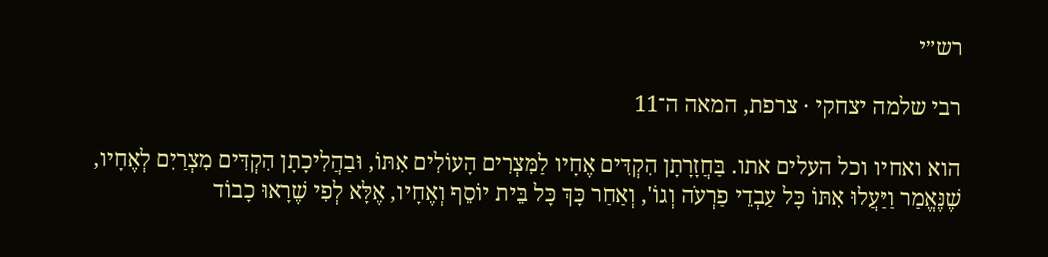רש״י

רבי שלמה יצחקי · צרפת, המאה ה־11

הוא ואחיו וכל העלים אתו. בַּחֲזָרָתָן הִקְדִּים אֶחָיו לַמִּצְרִים הָעוֹלִים אִתּוֹ, וּבַהֲלִיכָתָן הִקְדִּים מִצְרַיִם לְאֶחָיו, שֶׁנֶּאֱמַר וַיַּעֲלוּ אִתּוֹ כָּל עַבְדֵי פַרְעֹה וְגוֹ', וְאַחַר כָּךְ כָּל בֵּית יוֹסֵף וְאֶחָיו, אֶלָּא לְפִי שֶׁרָאוּ כָבוֹד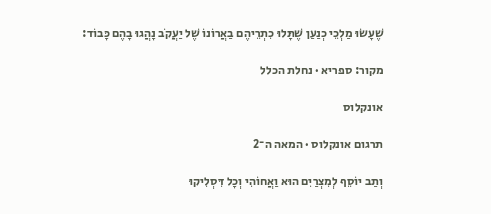שֶׁעָשׂוּ מַלְכֵי כְנַעַן שֶׁתָּלוּ כִתְרֵיהֶם בַאֲרוֹנוֹ שֶׁל יַעֲקֹב נָהֲגוּ בָהֶם כָּבוֹד:

מקור: ספריא · נחלת הכלל

אונקלוס

תרגום אונקלוס · המאה ה־2

וְתַב יוֹסֵף לְמִצְרַיִם הוּא וַאֲחוֹהִי וְכָל דִּסְלִיקוּ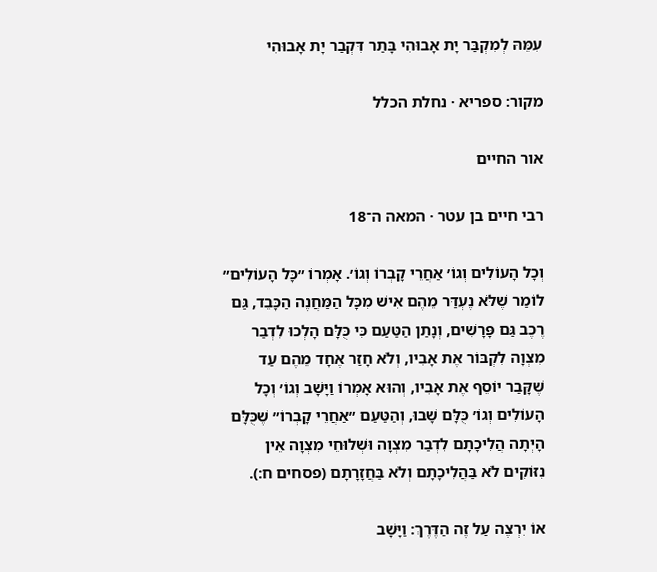עִמֵּהּ לְמִקְבַּר יָת אָבוּהִי בָּתַר דִּקְבַר יָת אָבוּהִי

מקור: ספריא · נחלת הכלל

אור החיים

רבי חיים בן עטר · המאה ה־18

וְכָל הָעוֹלִים וְגוֹ׳ אַחֲרֵי קָבְרוֹ וְגוֹ׳. אָמְרוֹ ״כָּל הָעוֹלִים״ לוֹמַר שֶׁלֹּא נֶעְדַּר מֵהֶם אִישׁ מִכָּל הַמַּחֲנֶה הַכָּבֵד, גַּם רֶכֶב גַּם פָּרָשִׁים, וְנָתַן הַטַּעַם כִּי כֻּלָּם הָלְכוּ לִדְבַר מִצְוָה לִקְבּוֹר אֶת אָבִיו, וְלֹא חָזַר אֶחָד מֵהֶם עַד שֶׁקָּבַר יוֹסֵף אֶת אָבִיו, וְהוּא אָמְרוֹ וַיָּשָׁב וְגוֹ׳ וְכָל הָעוֹלִים וְגוֹ׳ כֻּלָּם שָׁבוּ, וְהַטַּעַם ״אַחֲרֵי קָבְרוֹ״ שֶׁכֻּלָּם הָיְתָה הֲלִיכָתָם לִדְבַר מִצְוָה וּשְׁלוּחֵי מִצְוָה אֵין נִזּוֹקִים לֹא בַּהֲלִיכָתָם וְלֹא בַּחֲזָרָתָם (פסחים ח:).

אוֹ יִרְצֶה עַל זֶה הַדֶּרֶךְ: וַיָּשָׁב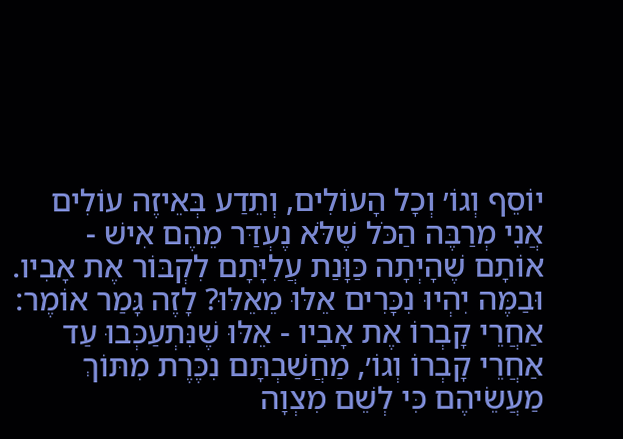יוֹסֵף וְגוֹ׳ וְכָל הָעוֹלִים, וְתֵדַע בְּאֵיזֶה עוֹלִים אֲנִי מְרַבֶּה הַכֹּל שֶׁלֹּא נֶעְדַּר מֵהֶם אִישׁ - אוֹתָם שֶׁהָיְתָה כַּוָּנַת עֲלִיָּתָם לִקְבּוֹר אֶת אָבִיו. וּבַמֶּה יִהְיוּ נִכָּרִים אֵלּוּ מֵאֵלּוּ? לָזֶה גָּמַר אוֹמֶר: אַחֲרֵי קָבְרוֹ אֶת אָבִיו - אֵלּוּ שֶׁנִּתְעַכְּבוּ עַד אַחֲרֵי קָבְרוֹ וְגוֹ׳, מַחֲשַׁבְתָּם נִכֶּרֶת מִתּוֹךְ מַעֲשֵׂיהֶם כִּי לְשֵׁם מִצְוָה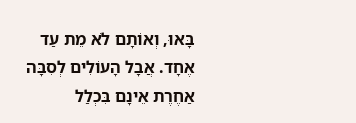בָּאוּ, וְאוֹתָם לֹא מֵת עַד אֶחָד. אֲבָל הָעוֹלִים לְסִבָּה אַחֶרֶת אֵינָם בִּכְלַל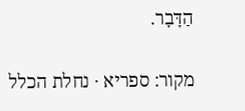הַדָּבָר.

מקור: ספריא · נחלת הכלל